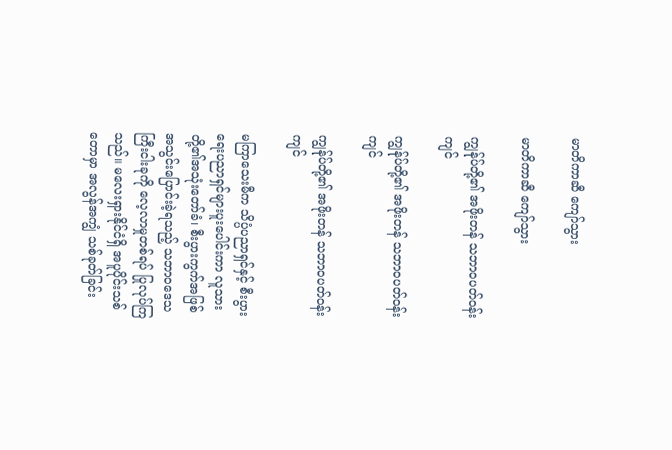မာတိကာဆီ ကျော်သွား

မာတိကာဆီ ကျော်သွား

ကျွန်ုပ်တို့၏ အဖိုးတန် သဘာဝပတ်ဝန်းကျင်

ကျွန်ုပ်တို့၏ အဖိုးတန် သဘာဝပတ်ဝန်းကျင်

ကျွန်ုပ်တို့၏ အဖိုးတန် သဘာဝပတ်ဝန်းကျင်

မကြာသေးမီက သိပ္ပံပညာရှင်နှင့် စီးပွားရေးပညာရှင်များပူးပေါင်းကာ လူသားတို့၏အသုံးတော်ခံ၊ စီးပွားကွက်အဖြစ် အသွင်းပြောင်းခဲ့ရသည့် သဘာဝဒေသကြီးငါးခုကို လေ့လာမှုတစ်ရပ် ပြုလုပ်ကြသည်။ မလေးရှားနိုင်ငံရှိ အပူပိုင်းသစ်တောမှာ အလွန်အကျွံ သစ်ခုတ်ခြင်း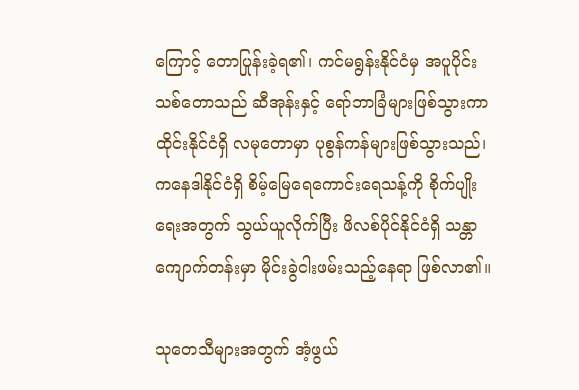ကြောင့် တောပြုန်းခဲ့ရ၏၊ ကင်မရွန်းနိုင်ငံမှ အပူပိုင်းသစ်တောသည် ဆီအုန်းနှင့် ရော်ဘာခြံများဖြစ်သွားကာ ထိုင်းနိုင်ငံရှိ လမုတောမှာ ပုစွန်ကန်များဖြစ်သွားသည်၊ ကနေဒါနိုင်ငံရှိ စိမ့်မြေရေကောင်းရေသန့်ကို စိုက်ပျိုးရေးအတွက် သွယ်ယူလိုက်ပြီး ဖိလစ်ပိုင်နိုင်ငံရှိ သန္တာကျောက်တန်းမှာ မိုင်းခွဲငါးဖမ်းသည့်နေရာ ဖြစ်လာ၏။

သုတေသီများအတွက် အံ့ဖွယ်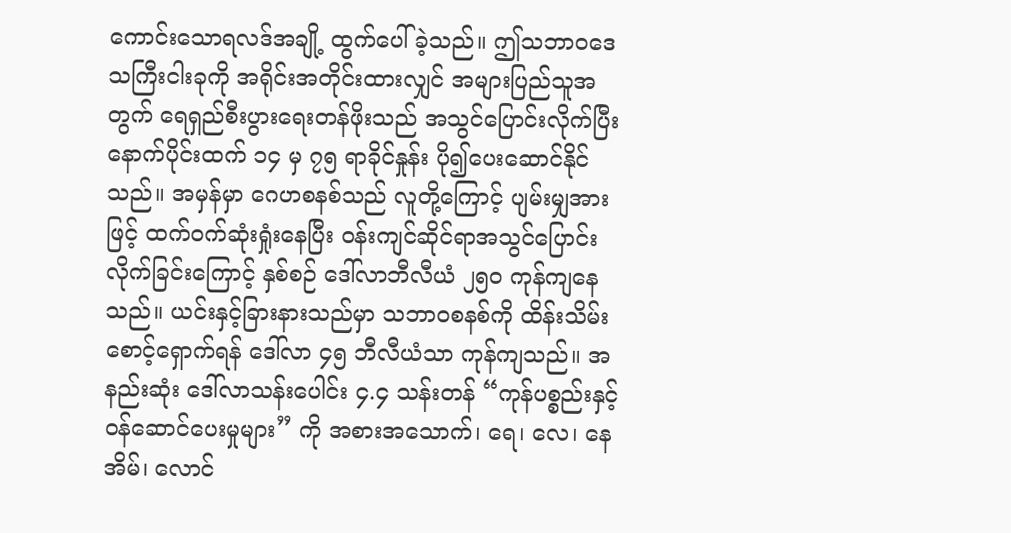ကောင်းသောရလဒ်အချို့ ထွက်ပေါ်ခဲ့သည်။ ဤသဘာဝဒေသကြီးငါးခုကို အရိုင်းအတိုင်းထားလျှင် အများပြည်သူအတွက် ရေရှည်စီးပွားရေးတန်ဖိုးသည် အသွင်ပြောင်းလိုက်ပြီးနောက်ပိုင်းထက် ၁၄ မှ ၇၅ ရာခိုင်နှုန်း ပို၍ပေးဆောင်နိုင်သည်။ အမှန်မှာ ဂေဟစနစ်သည် လူတို့ကြောင့် ပျမ်းမျှအားဖြင့် ထက်ဝက်ဆုံးရှုံးနေပြီး ဝန်းကျင်ဆိုင်ရာအသွင်ပြောင်းလိုက်ခြင်းကြောင့် နှစ်စဉ် ဒေါ်လာဘီလီယံ ၂၅၀ ကုန်ကျနေသည်။ ယင်းနှင့်ခြားနားသည်မှာ သဘာဝစနစ်ကို ထိန်းသိမ်းစောင့်ရှောက်ရန် ဒေါ်လာ ၄၅ ဘီလီယံသာ ကုန်ကျသည်။ အနည်းဆုံး ဒေါ်လာသန်းပေါင်း ၄.၄ သန်းတန် “ကုန်ပစ္စည်းနှင့်ဝန်ဆောင်ပေးမှုများ” ကို အစားအသောက်၊ ရေ၊ လေ၊ နေအိမ်၊ လောင်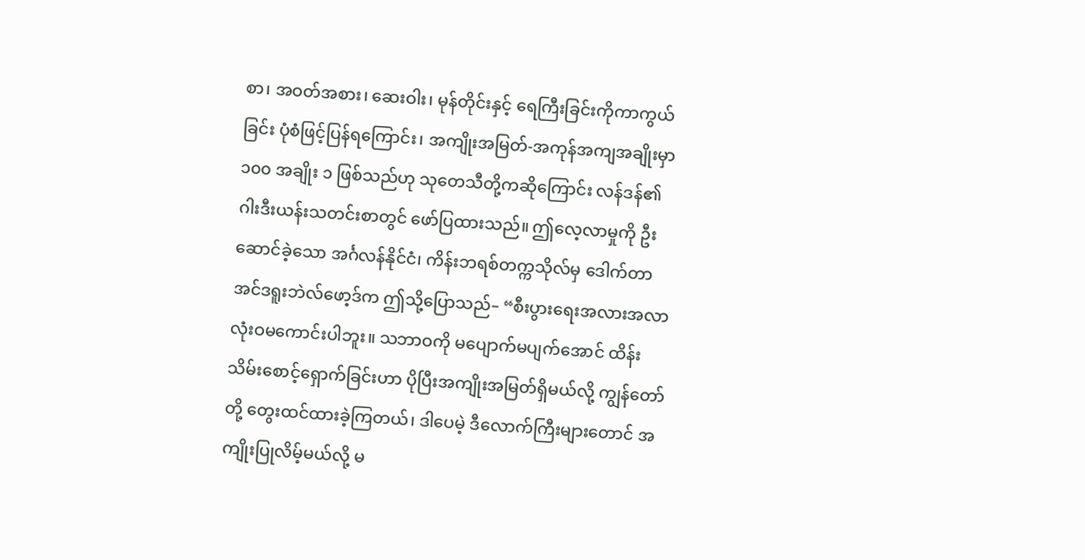စာ၊ အဝတ်အစား၊ ဆေးဝါး၊ မုန်တိုင်းနှင့် ရေကြီးခြင်းကိုကာကွယ်ခြင်း ပုံစံဖြင့်ပြန်ရကြောင်း၊ အကျိုးအမြတ်-အကုန်အကျအချိုးမှာ ၁၀၀ အချိုး ၁ ဖြစ်သည်ဟု သုတေသီတို့ကဆိုကြောင်း လန်ဒန်၏ ဂါးဒီးယန်းသတင်းစာတွင် ဖော်ပြထားသည်။ ဤလေ့လာမှုကို ဦးဆောင်ခဲ့သော အင်္ဂလန်နိုင်ငံ၊ ကိန်းဘရစ်တက္ကသိုလ်မှ ဒေါက်တာ အင်ဒရူးဘဲလ်ဖော့ဒ်က ဤသို့ပြောသည်– “စီးပွားရေးအလားအလာ လုံးဝမကောင်းပါဘူး။ သဘာဝကို မပျောက်မပျက်အောင် ထိန်းသိမ်းစောင့်ရှောက်ခြင်းဟာ ပိုပြီးအကျိုးအမြတ်ရှိမယ်လို့ ကျွန်တော်တို့ တွေးထင်ထားခဲ့ကြတယ်၊ ဒါပေမဲ့ ဒီလောက်ကြီးများတောင် အကျိုးပြုလိမ့်မယ်လို့ မ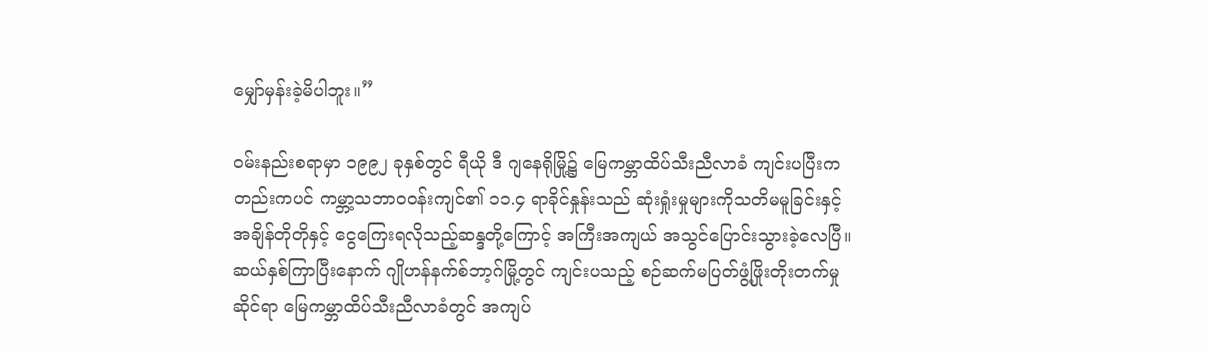မျှော်မှန်းခဲ့မိပါဘူး။”

ဝမ်းနည်းစရာမှာ ၁၉၉၂ ခုနှစ်တွင် ရီယို ဒီ ဂျနေရိုမြို့၌ မြေကမ္ဘာထိပ်သီးညီလာခံ ကျင်းပပြီးကတည်းကပင် ကမ္ဘာ့သဘာဝဝန်းကျင်၏ ၁၁.၄ ရာခိုင်နှုန်းသည် ဆုံးရှုံးမှုများကိုသတိမမူခြင်းနှင့် အချိန်တိုတိုနှင့် ငွေကြေးရလိုသည့်ဆန္ဒတို့ကြောင့် အကြီးအကျယ် အသွင်ပြောင်းသွားခဲ့လေပြီ။ ဆယ်နှစ်ကြာပြီးနောက် ဂျိုဟန်နက်စ်ဘာ့ဂ်မြို့တွင် ကျင်းပသည့် စဉ်ဆက်မပြတ်ဖွံ့ဖြိုးတိုးတက်မှုဆိုင်ရာ မြေကမ္ဘာထိပ်သီးညီလာခံတွင် အကျပ်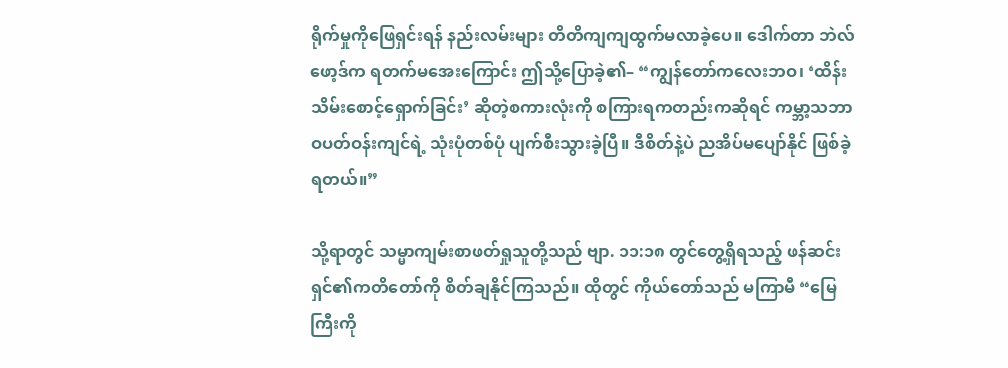ရိုက်မှုကိုဖြေရှင်းရန် နည်းလမ်းများ တိတိကျကျထွက်မလာခဲ့ပေ။ ဒေါက်တာ ဘဲလ်ဖော့ဒ်က ရတက်မအေးကြောင်း ဤသို့ပြောခဲ့၏– “ကျွန်တော်ကလေးဘဝ၊ ‘ထိန်းသိမ်းစောင့်ရှောက်ခြင်း’ ဆိုတဲ့စကားလုံးကို စကြားရကတည်းကဆိုရင် ကမ္ဘာ့သဘာဝပတ်ဝန်းကျင်ရဲ့ သုံးပုံတစ်ပုံ ပျက်စီးသွားခဲ့ပြီ။ ဒီစိတ်နဲ့ပဲ ညအိပ်မပျော်နိုင် ဖြစ်ခဲ့ရတယ်။”

သို့ရာတွင် သမ္မာကျမ်းစာဖတ်ရှုသူတို့သည် ဗျာ. ၁၁:၁၈ တွင်တွေ့ရှိရသည့် ဖန်ဆင်းရှင်၏ကတိတော်ကို စိတ်ချနိုင်ကြသည်။ ထိုတွင် ကိုယ်တော်သည် မကြာမီ “မြေကြီးကို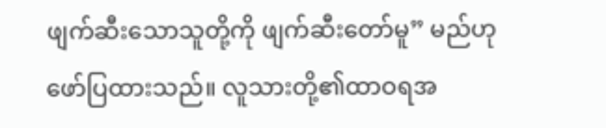ဖျက်ဆီးသောသူတို့ကို ဖျက်ဆီးတော်မူ” မည်ဟုဖော်ပြထားသည်။ လူသားတို့၏ထာဝရအ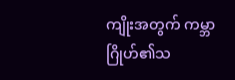ကျိုးအတွက် ကမ္ဘာဂြိုဟ်၏သ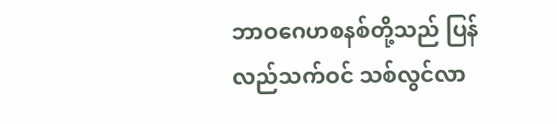ဘာဝဂေဟစနစ်တို့သည် ပြန်လည်သက်ဝင် သစ်လွင်လာ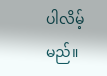ပါလိမ့်မည်။